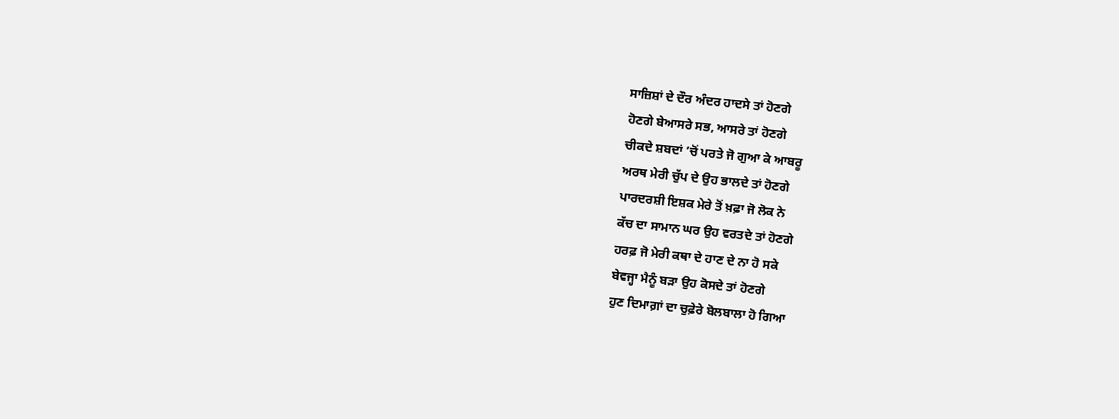ਸਾਜ਼ਿਸ਼ਾਂ ਦੇ ਦੌਰ ਅੰਦਰ ਹਾਦਸੇ ਤਾਂ ਹੋਣਗੇ
ਹੋਣਗੇ ਬੇਆਸਰੇ ਸਭ, ਆਸਰੇ ਤਾਂ ਹੋਣਗੇ
ਚੀਕਦੇ ਸ਼ਬਦਾਂ ’ਚੋਂ ਪਰਤੇ ਜੋ ਗੁਆ ਕੇ ਆਬਰੂ
ਅਰਥ ਮੇਰੀ ਚੁੱਪ ਦੇ ਉਹ ਭਾਲਦੇ ਤਾਂ ਹੋਣਗੇ
ਪਾਰਦਰਸ਼ੀ ਇਸ਼ਕ ਮੇਰੇ ਤੋਂ ਖ਼ਫ਼ਾ ਜੋ ਲੋਕ ਨੇ
ਕੱਚ ਦਾ ਸਾਮਾਨ ਘਰ ਉਹ ਵਰਤਦੇ ਤਾਂ ਹੋਣਗੇ
ਹਰਫ਼ ਜੋ ਮੇਰੀ ਕਥਾ ਦੇ ਹਾਣ ਦੇ ਨਾ ਹੋ ਸਕੇ
ਬੇਵਜ੍ਹਾ ਮੈਨੂੰ ਬੜਾ ਉਹ ਕੋਸਦੇ ਤਾਂ ਹੋਣਗੇ
ਹੁਣ ਦਿਮਾਗ਼ਾਂ ਦਾ ਚੁਫ਼ੇਰੇ ਬੋਲਬਾਲਾ ਹੋ ਗਿਆ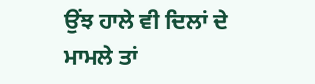ਉਂਝ ਹਾਲੇ ਵੀ ਦਿਲਾਂ ਦੇ ਮਾਮਲੇ ਤਾਂ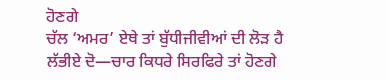ਹੋਣਗੇ
ਚੱਲ ‘ਅਮਰ’ ਏਥੇ ਤਾਂ ਬੁੱਧੀਜੀਵੀਆਂ ਦੀ ਲੋੜ ਹੈ
ਲੱਭੀਏ ਦੋ—ਚਾਰ ਕਿਧਰੇ ਸਿਰਫਿਰੇ ਤਾਂ ਹੋਣਗੇ